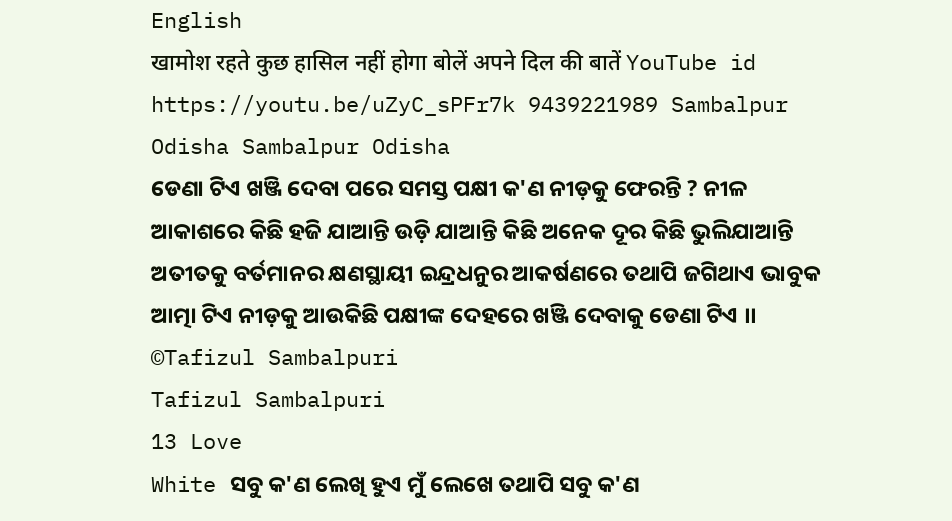English
खामोश रहते कुछ हासिल नहीं होगा बोलें अपने दिल की बातें YouTube id https://youtu.be/uZyC_sPFr7k 9439221989 Sambalpur Odisha Sambalpur Odisha
ଡେଣା ଟିଏ ଖଞ୍ଜି ଦେବା ପରେ ସମସ୍ତ ପକ୍ଷୀ କ'ଣ ନୀଡ଼କୁ ଫେରନ୍ତି ? ନୀଳ ଆକାଶରେ କିଛି ହଜି ଯାଆନ୍ତି ଉଡ଼ି ଯାଆନ୍ତି କିଛି ଅନେକ ଦୂର କିଛି ଭୁଲିଯାଆନ୍ତି ଅତୀତକୁ ବର୍ତମାନର କ୍ଷଣସ୍ଥାୟୀ ଇନ୍ଦ୍ରଧନୁର ଆକର୍ଷଣରେ ତଥାପି ଜଗିଥାଏ ଭାବୁକ ଆତ୍ମା ଟିଏ ନୀଡ଼କୁ ଆଉକିଛି ପକ୍ଷୀଙ୍କ ଦେହରେ ଖଞ୍ଜି ଦେବାକୁ ଡେଣା ଟିଏ ।। ©Tafizul Sambalpuri
Tafizul Sambalpuri
13 Love
White ସବୁ କ'ଣ ଲେଖି ହୁଏ ମୁଁ ଲେଖେ ତଥାପି ସବୁ କ'ଣ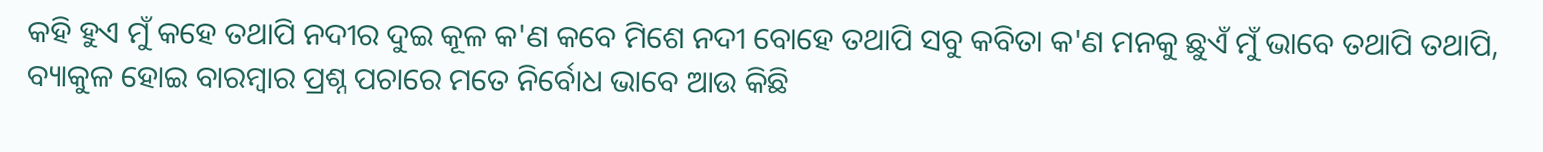କହି ହୁଏ ମୁଁ କହେ ତଥାପି ନଦୀର ଦୁଇ କୂଳ କ'ଣ କବେ ମିଶେ ନଦୀ ବୋହେ ତଥାପି ସବୁ କବିତା କ'ଣ ମନକୁ ଛୁଏଁ ମୁଁ ଭାବେ ତଥାପି ତଥାପି, ବ୍ୟାକୁଳ ହୋଇ ବାରମ୍ବାର ପ୍ରଶ୍ନ ପଚାରେ ମତେ ନିର୍ବୋଧ ଭାବେ ଆଉ କିଛି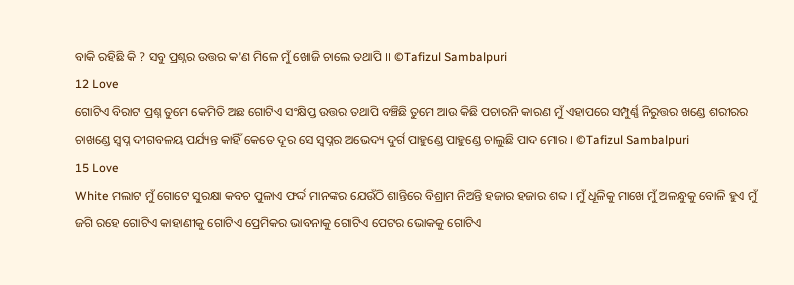ବାକି ରହିଛି କି ? ସବୁ ପ୍ରଶ୍ନର ଉତ୍ତର କ'ଣ ମିଳେ ମୁଁ ଖୋଜି ଚାଲେ ତଥାପି ।। ©Tafizul Sambalpuri
12 Love
ଗୋଟିଏ ବିରାଟ ପ୍ରଶ୍ନ ତୁମେ କେମିତି ଅଛ ଗୋଟିଏ ସଂକ୍ଷିପ୍ତ ଉତ୍ତର ତଥାପି ବଞ୍ଚିଛି ତୁମେ ଆଉ କିଛି ପଚାରନି କାରଣ ମୁଁ ଏହାପରେ ସମ୍ପୁର୍ଣ୍ଣ ନିରୁତ୍ତର ଖଣ୍ଡେ ଶରୀରର ଚାଖଣ୍ଡେ ସ୍ବପ୍ନ ଦୀଗବଳୟ ପର୍ଯ୍ୟନ୍ତ କାହିଁ କେତେ ଦୂର ସେ ସ୍ବପ୍ନର ଅଭେଦ୍ୟ ଦୁର୍ଗ ପାହୁଣ୍ଡେ ପାହୁଣ୍ଡେ ଚାଲୁଛି ପାଦ ମୋର । ©Tafizul Sambalpuri
15 Love
White ମଲାଟ ମୁଁ ଗୋଟେ ସୁରକ୍ଷା କବଚ ପୁଳାଏ ଫର୍ଦ୍ଦ ମାନଙ୍କର ଯେଉଁଠି ଶାନ୍ତିରେ ବିଶ୍ରାମ ନିଅନ୍ତି ହଜାର ହଜାର ଶବ୍ଦ । ମୁଁ ଧୂଳିକୁ ମାଖେ ମୁଁ ଅଳନ୍ଧୁକୁ ବୋଳି ହୁଏ ମୁଁ ଜଗି ରହେ ଗୋଟିଏ କାହାଣୀକୁ ଗୋଟିଏ ପ୍ରେମିକର ଭାବନାକୁ ଗୋଟିଏ ପେଟର ଭୋକକୁ ଗୋଟିଏ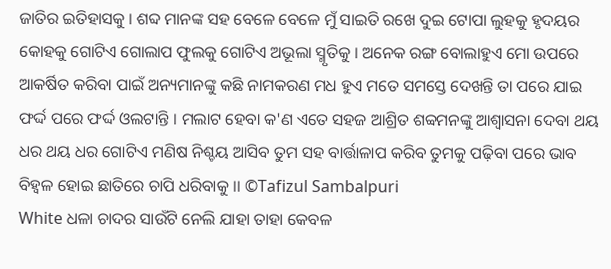ଜାତିର ଇତିହାସକୁ । ଶବ୍ଦ ମାନଙ୍କ ସହ ବେଳେ ବେଳେ ମୁଁ ସାଇତି ରଖେ ଦୁଇ ଟୋପା ଲୁହକୁ ହୃଦୟର କୋହକୁ ଗୋଟିଏ ଗୋଲାପ ଫୁଲକୁ ଗୋଟିଏ ଅଭୂଲା ସ୍ମୃତିକୁ । ଅନେକ ରଙ୍ଗ ବୋଲାହୁଏ ମୋ ଉପରେ ଆକର୍ଷିତ କରିବା ପାଇଁ ଅନ୍ୟମାନଙ୍କୁ କଛି ନାମକରଣ ମଧ ହୁଏ ମତେ ସମସ୍ତେ ଦେଖନ୍ତି ତା ପରେ ଯାଇ ଫର୍ଦ୍ଦ ପରେ ଫର୍ଦ୍ଦ ଓଲଟାନ୍ତି । ମଲାଟ ହେବା କ'ଣ ଏତେ ସହଜ ଆଶ୍ରିତ ଶବ୍ବମନଙ୍କୁ ଆଶ୍ୱାସନା ଦେବା ଥୟ ଧର ଥୟ ଧର ଗୋଟିଏ ମଣିଷ ନିଶ୍ଚୟ ଆସିବ ତୁମ ସହ ବାର୍ତ୍ତାଳାପ କରିବ ତୁମକୁ ପଢ଼ିବା ପରେ ଭାବ ବିହ୍ୱଳ ହୋଇ ଛାତିରେ ଚାପି ଧରିବାକୁ ।। ©Tafizul Sambalpuri
White ଧଳା ଚାଦର ସାଉଁଟି ନେଲି ଯାହା ତାହା କେବଳ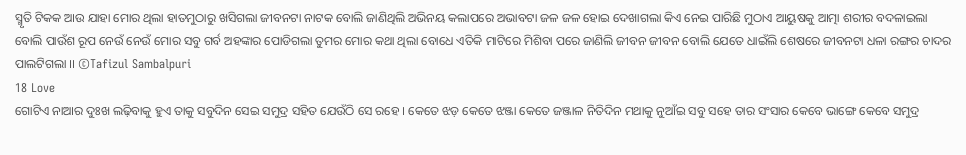ସ୍ମୃତି ଟିକକ ଆଉ ଯାହା ମୋର ଥିଲା ହାତମୁଠାରୁ ଖସିଗଲା ଜୀବନଟା ନାଟକ ବୋଲି ଜାଣିଥିଲି ଅଭିନୟ କଲାପରେ ଅଭାବଟା ଜଳ ଜଳ ହୋଇ ଦେଖାଗଲା କିଏ ନେଇ ପାରିଛି ମୁଠାଏ ଆୟୁଷକୁ ଆତ୍ମା ଶରୀର ବଦଳାଇଲା ବୋଲି ପାଉଁଶ ରୂପ ନେଉଁ ନେଉଁ ମୋର ସବୁ ଗର୍ବ ଅହଙ୍କାର ପୋଡିଗଲା ତୁମର ମୋର କଥା ଥିଲା ବୋଧେ ଏତିକି ମାଟିରେ ମିଶିବା ପରେ ଜାଣିଲି ଜୀବନ ଜୀବନ ବୋଲି ଯେତେ ଧାଇଁଲି ଶେଷରେ ଜୀବନଟା ଧଳା ରଙ୍ଗର ଚାଦର ପାଲଟିଗଲା ।। ©Tafizul Sambalpuri
18 Love
ଗୋଟିଏ ନାଆର ଦୁଃଖ ଲଢ଼ିବାକୁ ହୁଏ ତାକୁ ସବୁଦିନ ସେଇ ସମୁଦ୍ର ସହିତ ଯେଉଁଠି ସେ ରହେ । କେତେ ଝଡ଼ କେତେ ଝଞ୍ଜା କେତେ ଜଞ୍ଜାଳ ନିତିଦିନ ମଥାକୁ ନୁଆଁଇ ସବୁ ସହେ ତାର ସଂସାର କେବେ ଭାଙ୍ଗେ କେବେ ସମୁଦ୍ର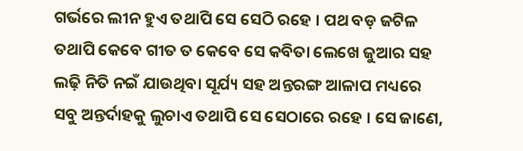ଗର୍ଭରେ ଲୀନ ହୁଏ ତଥାପି ସେ ସେଠି ରହେ । ପଥ ବଡ଼ ଜଟିଳ ତଥାପି କେବେ ଗୀତ ତ କେବେ ସେ କବିତା ଲେଖେ ଜୁଆର ସହ ଲଢ଼ି ନିତି ନଇଁ ଯାଉଥିବା ସୂର୍ଯ୍ୟ ସହ ଅନ୍ତରଙ୍ଗ ଆଳାପ ମଧ୍ୟରେ ସବୁ ଅନ୍ତର୍ଦାହକୁ ଲୁଚାଏ ତଥାପି ସେ ସେଠାରେ ରହେ । ସେ ଜାଣେ,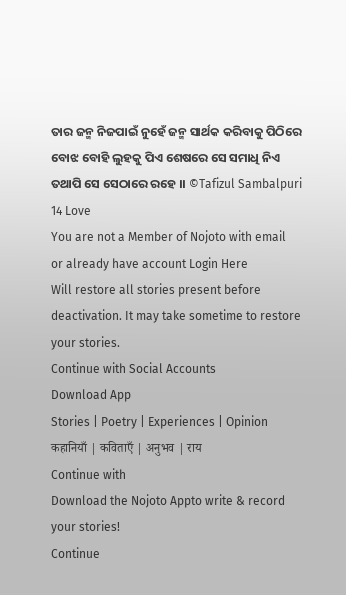ତାର ଜନ୍ମ ନିଜପାଇଁ ନୁହେଁ ଜନ୍ମ ସାର୍ଥକ କରିବାକୁ ପିଠିରେ ବୋଝ ବୋହି ଲୁହକୁ ପିଏ ଶେଷରେ ସେ ସମାଧି ନିଏ ତଥାପି ସେ ସେଠାରେ ରହେ ।। ©Tafizul Sambalpuri
14 Love
You are not a Member of Nojoto with email
or already have account Login Here
Will restore all stories present before deactivation. It may take sometime to restore your stories.
Continue with Social Accounts
Download App
Stories | Poetry | Experiences | Opinion
कहानियाँ | कविताएँ | अनुभव | राय
Continue with
Download the Nojoto Appto write & record your stories!
Continue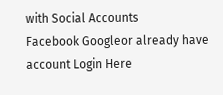with Social Accounts
Facebook Googleor already have account Login Here